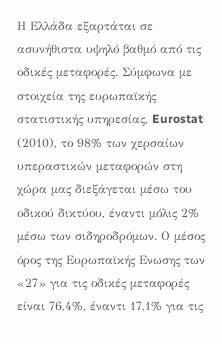Η Ελλάδα εξαρτάται σε ασυνήθιστα υψηλό βαθμό από τις οδικές μεταφορές. Σύμφωνα με στοιχεία της ευρωπαϊκής στατιστικής υπηρεσίας, Eurostat (2010), το 98% των χερσαίων υπεραστικών μεταφορών στη χώρα μας διεξάγεται μέσω του οδικού δικτύου, έναντι μόλις 2% μέσω των σιδηροδρόμων. Ο μέσος όρος της Ευρωπαϊκής Ενωσης των «27» για τις οδικές μεταφορές είναι 76,4%, έναντι 17,1% για τις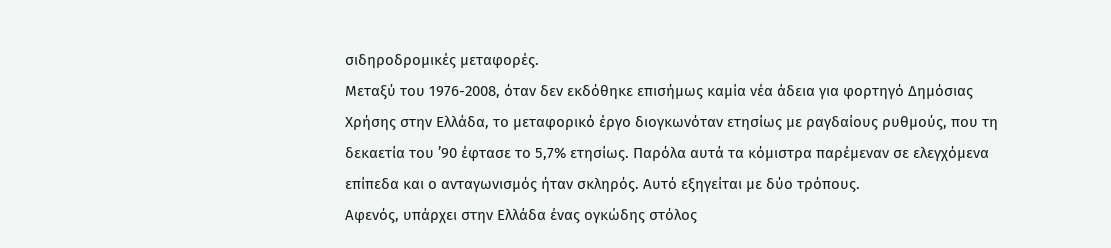σιδηροδρομικές μεταφορές.
Μεταξύ του 1976-2008, όταν δεν εκδόθηκε επισήμως καμία νέα άδεια για φορτηγό Δημόσιας Χρήσης στην Ελλάδα, το μεταφορικό έργο διογκωνόταν ετησίως με ραγδαίους ρυθμούς, που τη δεκαετία του ’90 έφτασε το 5,7% ετησίως. Παρόλα αυτά τα κόμιστρα παρέμεναν σε ελεγχόμενα επίπεδα και ο ανταγωνισμός ήταν σκληρός. Αυτό εξηγείται με δύο τρόπους.
Αφενός, υπάρχει στην Ελλάδα ένας ογκώδης στόλος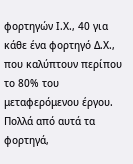φορτηγών Ι.Χ., 40 για κάθε ένα φορτηγό Δ.Χ., που καλύπτουν περίπου το 80% του μεταφερόμενου έργου. Πολλά από αυτά τα φορτηγά,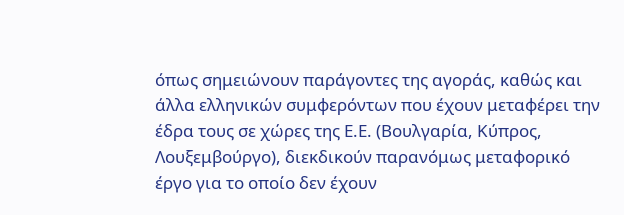όπως σημειώνουν παράγοντες της αγοράς, καθώς και άλλα ελληνικών συμφερόντων που έχουν μεταφέρει την έδρα τους σε χώρες της Ε.Ε. (Βουλγαρία, Κύπρος, Λουξεμβούργο), διεκδικούν παρανόμως μεταφορικό έργο για το οποίο δεν έχουν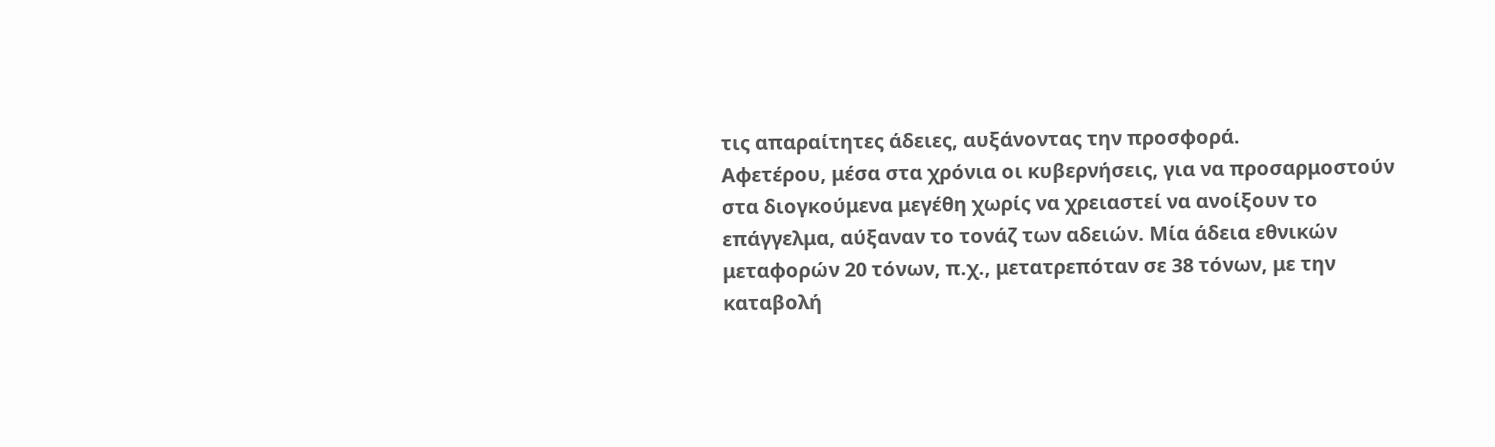τις απαραίτητες άδειες, αυξάνοντας την προσφορά.
Αφετέρου, μέσα στα χρόνια οι κυβερνήσεις, για να προσαρμοστούν στα διογκούμενα μεγέθη χωρίς να χρειαστεί να ανοίξουν το επάγγελμα, αύξαναν το τονάζ των αδειών. Μία άδεια εθνικών μεταφορών 20 τόνων, π.χ., μετατρεπόταν σε 38 τόνων, με την καταβολή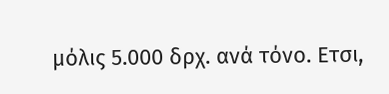μόλις 5.000 δρχ. ανά τόνο. Ετσι,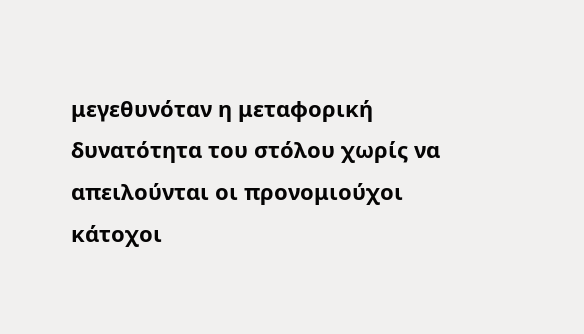μεγεθυνόταν η μεταφορική δυνατότητα του στόλου χωρίς να απειλούνται οι προνομιούχοι κάτοχοι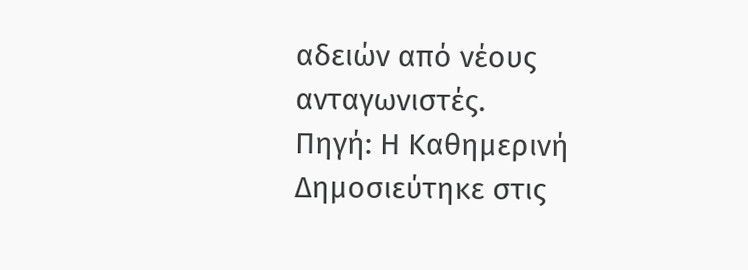αδειών από νέους ανταγωνιστές.
Πηγή: Η Καθημερινή
Δημοσιεύτηκε στις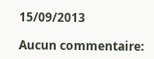15/09/2013

Aucun commentaire: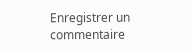Enregistrer un commentaire